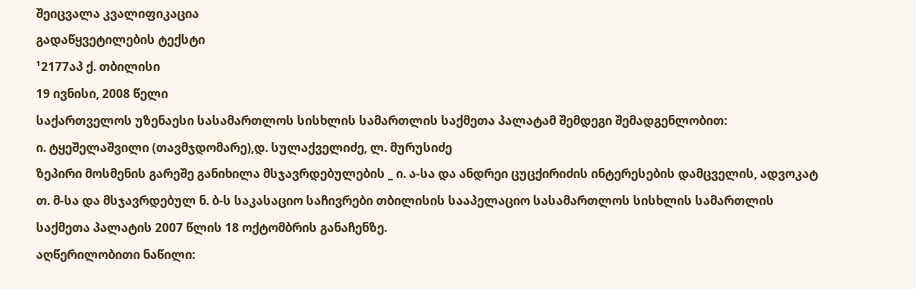შეიცვალა კვალიფიკაცია
გადაწყვეტილების ტექსტი
¹2177აპ ქ. თბილისი
19 ივნისი, 2008 წელი
საქართველოს უზენაესი სასამართლოს სისხლის სამართლის საქმეთა პალატამ შემდეგი შემადგენლობით:
ი. ტყეშელაშვილი (თავმჯდომარე),დ. სულაქველიძე, ლ. მურუსიძე
ზეპირი მოსმენის გარეშე განიხილა მსჯავრდებულების _ ი. ა-სა და ანდრეი ცუცქირიძის ინტერესების დამცველის, ადვოკატ თ. მ-სა და მსჯავრდებულ ნ. ბ-ს საკასაციო საჩივრები თბილისის სააპელაციო სასამართლოს სისხლის სამართლის საქმეთა პალატის 2007 წლის 18 ოქტომბრის განაჩენზე.
აღწერილობითი ნაწილი: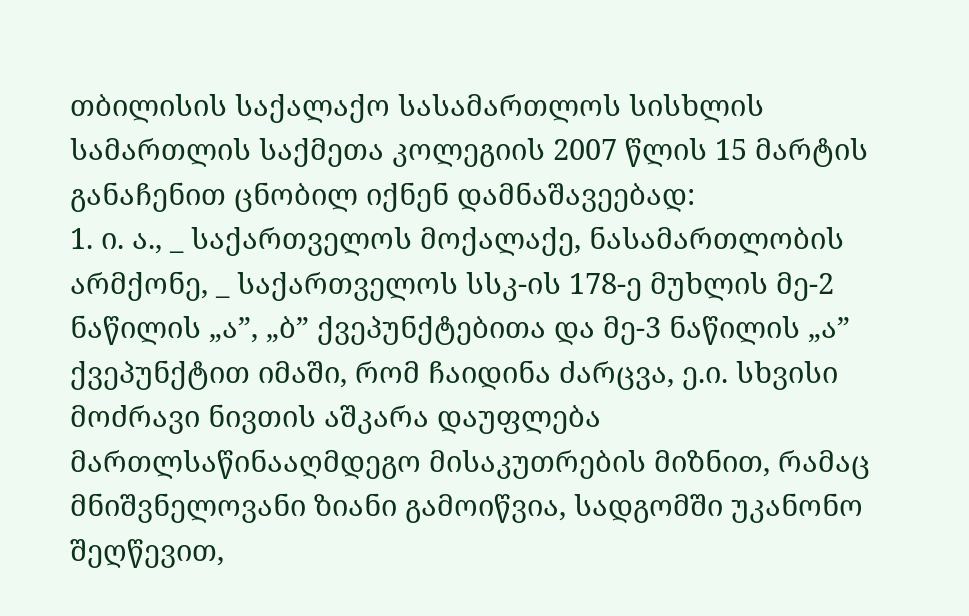თბილისის საქალაქო სასამართლოს სისხლის სამართლის საქმეთა კოლეგიის 2007 წლის 15 მარტის განაჩენით ცნობილ იქნენ დამნაშავეებად:
1. ი. ა., _ საქართველოს მოქალაქე, ნასამართლობის არმქონე, _ საქართველოს სსკ-ის 178-ე მუხლის მე-2 ნაწილის „ა”, „ბ” ქვეპუნქტებითა და მე-3 ნაწილის „ა” ქვეპუნქტით იმაში, რომ ჩაიდინა ძარცვა, ე.ი. სხვისი მოძრავი ნივთის აშკარა დაუფლება მართლსაწინააღმდეგო მისაკუთრების მიზნით, რამაც მნიშვნელოვანი ზიანი გამოიწვია, სადგომში უკანონო შეღწევით,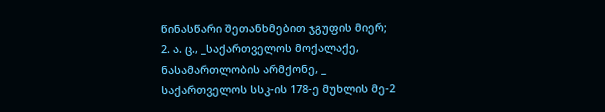წინასწარი შეთანხმებით ჯგუფის მიერ;
2. ა. ც., _საქართველოს მოქალაქე, ნასამართლობის არმქონე, _ საქართველოს სსკ-ის 178-ე მუხლის მე-2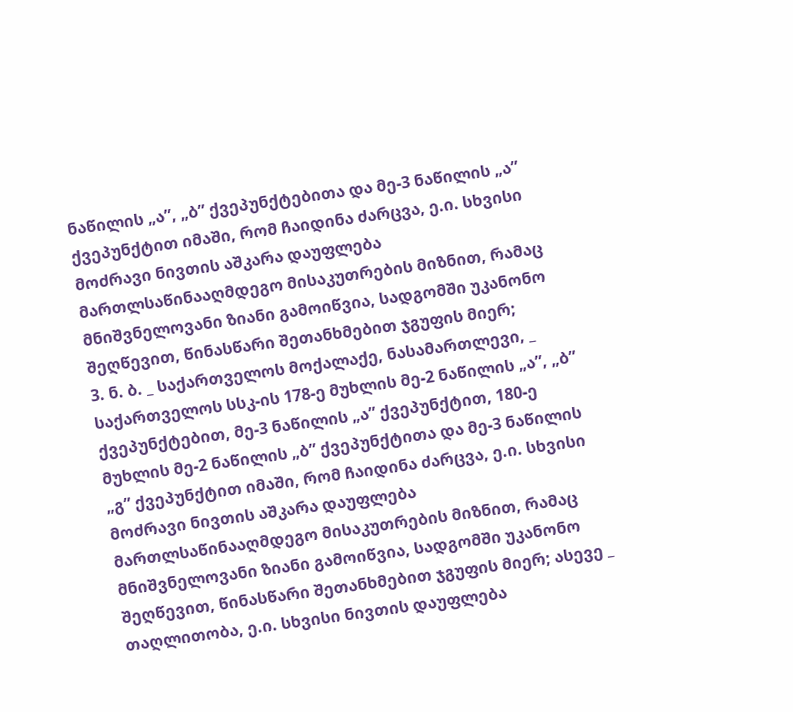ნაწილის „ა”, „ბ” ქვეპუნქტებითა და მე-3 ნაწილის „ა” ქვეპუნქტით იმაში, რომ ჩაიდინა ძარცვა, ე.ი. სხვისი მოძრავი ნივთის აშკარა დაუფლება მართლსაწინააღმდეგო მისაკუთრების მიზნით, რამაც მნიშვნელოვანი ზიანი გამოიწვია, სადგომში უკანონო შეღწევით, წინასწარი შეთანხმებით ჯგუფის მიერ;
3. ნ. ბ. _ საქართველოს მოქალაქე, ნასამართლევი, _ საქართველოს სსკ-ის 178-ე მუხლის მე-2 ნაწილის „ა”, „ბ” ქვეპუნქტებით, მე-3 ნაწილის „ა” ქვეპუნქტით, 180-ე მუხლის მე-2 ნაწილის „ბ” ქვეპუნქტითა და მე-3 ნაწილის „გ” ქვეპუნქტით იმაში, რომ ჩაიდინა ძარცვა, ე.ი. სხვისი მოძრავი ნივთის აშკარა დაუფლება მართლსაწინააღმდეგო მისაკუთრების მიზნით, რამაც მნიშვნელოვანი ზიანი გამოიწვია, სადგომში უკანონო შეღწევით, წინასწარი შეთანხმებით ჯგუფის მიერ; ასევე _ თაღლითობა, ე.ი. სხვისი ნივთის დაუფლება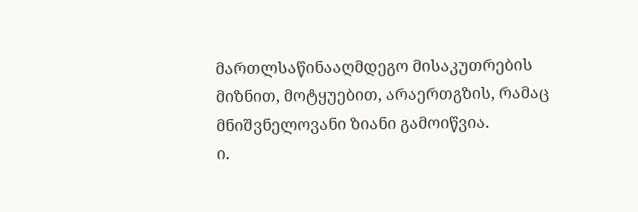მართლსაწინააღმდეგო მისაკუთრების მიზნით, მოტყუებით, არაერთგზის, რამაც მნიშვნელოვანი ზიანი გამოიწვია.
ი.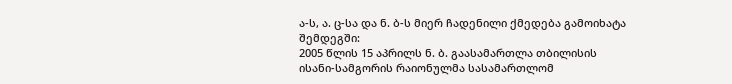ა-ს, ა. ც-სა და ნ. ბ-ს მიერ ჩადენილი ქმედება გამოიხატა შემდეგში:
2005 წლის 15 აპრილს ნ. ბ. გაასამართლა თბილისის ისანი-სამგორის რაიონულმა სასამართლომ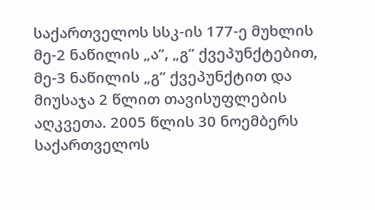საქართველოს სსკ-ის 177-ე მუხლის მე-2 ნაწილის „ა”, „გ” ქვეპუნქტებით, მე-3 ნაწილის „გ” ქვეპუნქტით და მიუსაჯა 2 წლით თავისუფლების აღკვეთა. 2005 წლის 30 ნოემბერს საქართველოს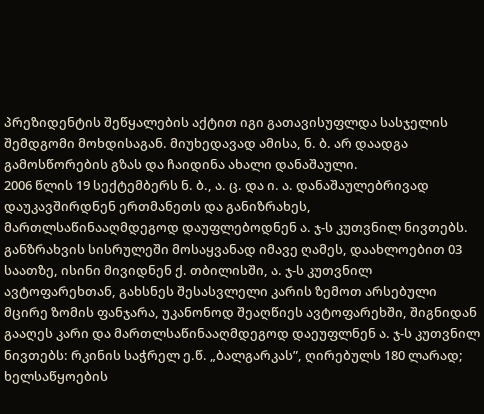პრეზიდენტის შეწყალების აქტით იგი გათავისუფლდა სასჯელის შემდგომი მოხდისაგან. მიუხედავად ამისა, ნ. ბ. არ დაადგა გამოსწორების გზას და ჩაიდინა ახალი დანაშაული.
2006 წლის 19 სექტემბერს ნ. ბ., ა. ც. და ი. ა. დანაშაულებრივად დაუკავშირდნენ ერთმანეთს და განიზრახეს, მართლსაწინააღმდეგოდ დაუფლებოდნენ ა. ჯ-ს კუთვნილ ნივთებს. განზრახვის სისრულეში მოსაყვანად იმავე ღამეს, დაახლოებით 03 საათზე, ისინი მივიდნენ ქ. თბილისში, ა. ჯ-ს კუთვნილ ავტოფარეხთან, გახსნეს შესასვლელი კარის ზემოთ არსებული მცირე ზომის ფანჯარა, უკანონოდ შეაღწიეს ავტოფარეხში, შიგნიდან გააღეს კარი და მართლსაწინააღმდეგოდ დაეუფლნენ ა. ჯ-ს კუთვნილ ნივთებს: რკინის საჭრელ ე.წ. „ბალგარკას”, ღირებულს 180 ლარად; ხელსაწყოების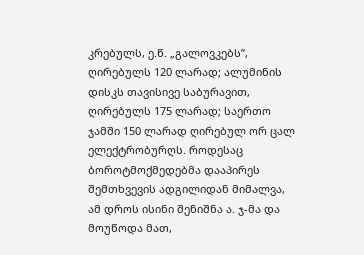კრებულს, ე.წ. „გალოვკებს”, ღირებულს 120 ლარად; ალუმინის დისკს თავისივე საბურავით, ღირებულს 175 ლარად; საერთო ჯამში 150 ლარად ღირებულ ორ ცალ ელექტრობურღს. როდესაც ბოროტმოქმედებმა დააპირეს შემთხვევის ადგილიდან მიმალვა, ამ დროს ისინი შენიშნა ა. ჯ-მა და მოუწოდა მათ,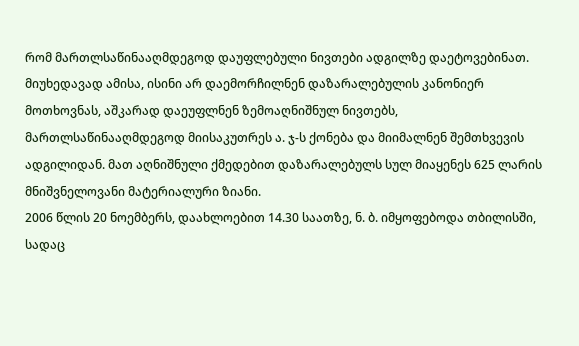რომ მართლსაწინააღმდეგოდ დაუფლებული ნივთები ადგილზე დაეტოვებინათ. მიუხედავად ამისა, ისინი არ დაემორჩილნენ დაზარალებულის კანონიერ მოთხოვნას, აშკარად დაეუფლნენ ზემოაღნიშნულ ნივთებს, მართლსაწინააღმდეგოდ მიისაკუთრეს ა. ჯ-ს ქონება და მიიმალნენ შემთხვევის ადგილიდან. მათ აღნიშნული ქმედებით დაზარალებულს სულ მიაყენეს 625 ლარის მნიშვნელოვანი მატერიალური ზიანი.
2006 წლის 20 ნოემბერს, დაახლოებით 14.30 საათზე, ნ. ბ. იმყოფებოდა თბილისში, სადაც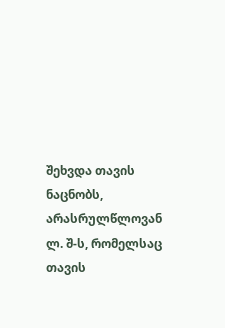შეხვდა თავის ნაცნობს, არასრულწლოვან ლ. შ-ს, რომელსაც თავის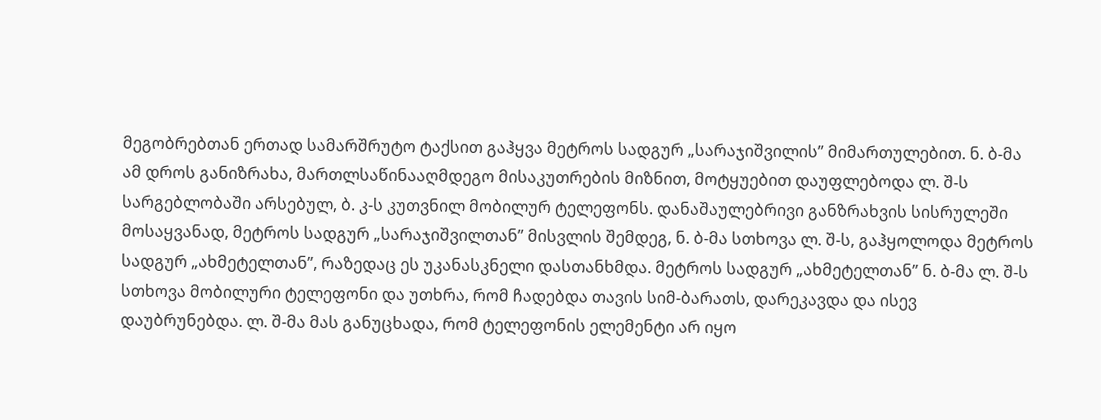მეგობრებთან ერთად სამარშრუტო ტაქსით გაჰყვა მეტროს სადგურ „სარაჯიშვილის” მიმართულებით. ნ. ბ-მა ამ დროს განიზრახა, მართლსაწინააღმდეგო მისაკუთრების მიზნით, მოტყუებით დაუფლებოდა ლ. შ-ს სარგებლობაში არსებულ, ბ. კ-ს კუთვნილ მობილურ ტელეფონს. დანაშაულებრივი განზრახვის სისრულეში მოსაყვანად, მეტროს სადგურ „სარაჯიშვილთან” მისვლის შემდეგ, ნ. ბ-მა სთხოვა ლ. შ-ს, გაჰყოლოდა მეტროს სადგურ „ახმეტელთან”, რაზედაც ეს უკანასკნელი დასთანხმდა. მეტროს სადგურ „ახმეტელთან” ნ. ბ-მა ლ. შ-ს სთხოვა მობილური ტელეფონი და უთხრა, რომ ჩადებდა თავის სიმ-ბარათს, დარეკავდა და ისევ დაუბრუნებდა. ლ. შ-მა მას განუცხადა, რომ ტელეფონის ელემენტი არ იყო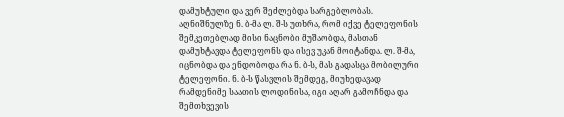დამუხტული და ვერ შეძლებდა სარგებლობას. აღნიშნულზე ნ. ბ-მა ლ. შ-ს უთხრა, რომ იქვე ტელეფონის შემკეთებლად მისი ნაცნობი მუშაობდა, მასთან დამუხტავდა ტელეფონს და ისევ უკან მოიტანდა. ლ. შ-მა, იცნობდა და ენდობოდა რა ნ. ბ-ს, მას გადასცა მობილური ტელეფონი. ნ. ბ-ს წასვლის შემდეგ, მიუხედავად რამდენიმე საათის ლოდინისა, იგი აღარ გამოჩნდა და შემთხვევის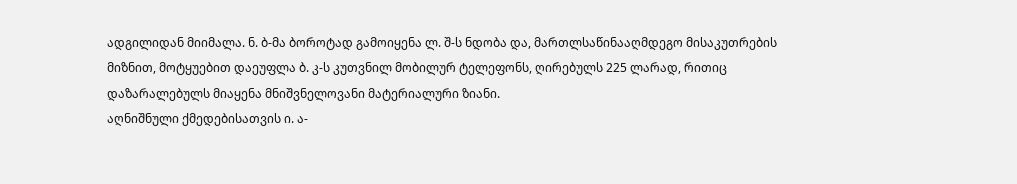ადგილიდან მიიმალა. ნ. ბ-მა ბოროტად გამოიყენა ლ. შ-ს ნდობა და, მართლსაწინააღმდეგო მისაკუთრების მიზნით, მოტყუებით დაეუფლა ბ. კ-ს კუთვნილ მობილურ ტელეფონს, ღირებულს 225 ლარად, რითიც დაზარალებულს მიაყენა მნიშვნელოვანი მატერიალური ზიანი.
აღნიშნული ქმედებისათვის ი. ა-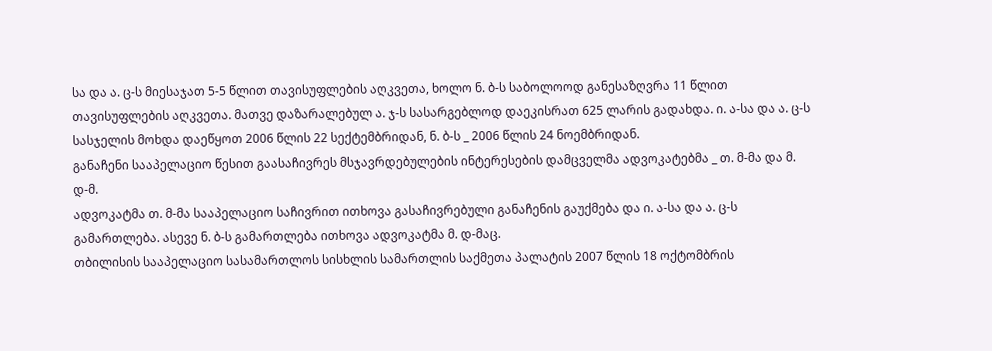სა და ა. ც-ს მიესაჯათ 5-5 წლით თავისუფლების აღკვეთა, ხოლო ნ. ბ-ს საბოლოოდ განესაზღვრა 11 წლით თავისუფლების აღკვეთა. მათვე დაზარალებულ ა. ჯ-ს სასარგებლოდ დაეკისრათ 625 ლარის გადახდა. ი. ა-სა და ა. ც-ს სასჯელის მოხდა დაეწყოთ 2006 წლის 22 სექტემბრიდან, ნ. ბ-ს _ 2006 წლის 24 ნოემბრიდან.
განაჩენი სააპელაციო წესით გაასაჩივრეს მსჯავრდებულების ინტერესების დამცველმა ადვოკატებმა _ თ. მ-მა და მ. დ-მ.
ადვოკატმა თ. მ-მა სააპელაციო საჩივრით ითხოვა გასაჩივრებული განაჩენის გაუქმება და ი. ა-სა და ა. ც-ს გამართლება. ასევე ნ. ბ-ს გამართლება ითხოვა ადვოკატმა მ. დ-მაც.
თბილისის სააპელაციო სასამართლოს სისხლის სამართლის საქმეთა პალატის 2007 წლის 18 ოქტომბრის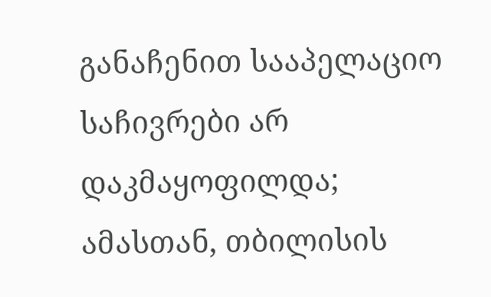განაჩენით სააპელაციო საჩივრები არ დაკმაყოფილდა; ამასთან, თბილისის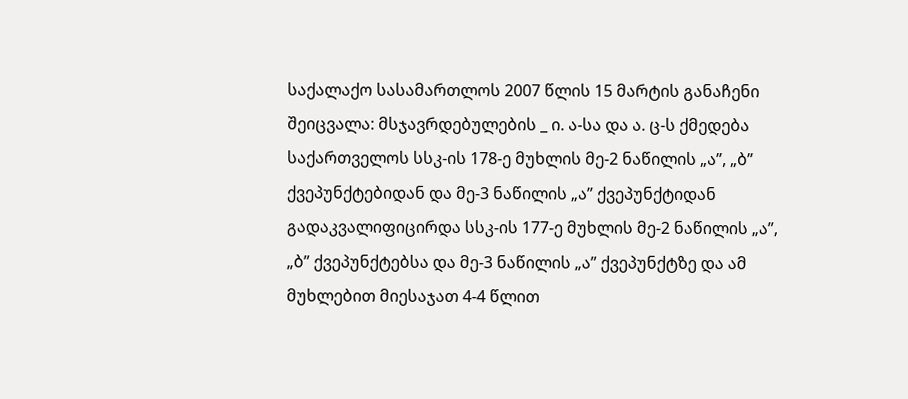საქალაქო სასამართლოს 2007 წლის 15 მარტის განაჩენი შეიცვალა: მსჯავრდებულების _ ი. ა-სა და ა. ც-ს ქმედება საქართველოს სსკ-ის 178-ე მუხლის მე-2 ნაწილის „ა”, „ბ” ქვეპუნქტებიდან და მე-3 ნაწილის „ა” ქვეპუნქტიდან გადაკვალიფიცირდა სსკ-ის 177-ე მუხლის მე-2 ნაწილის „ა”, „ბ” ქვეპუნქტებსა და მე-3 ნაწილის „ა” ქვეპუნქტზე და ამ მუხლებით მიესაჯათ 4-4 წლით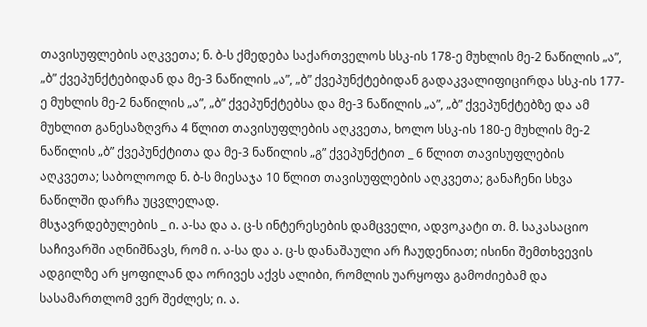თავისუფლების აღკვეთა; ნ. ბ-ს ქმედება საქართველოს სსკ-ის 178-ე მუხლის მე-2 ნაწილის „ა”, „ბ” ქვეპუნქტებიდან და მე-3 ნაწილის „ა”, „ბ” ქვეპუნქტებიდან გადაკვალიფიცირდა სსკ-ის 177-ე მუხლის მე-2 ნაწილის „ა”, „ბ” ქვეპუნქტებსა და მე-3 ნაწილის „ა”, „ბ” ქვეპუნქტებზე და ამ მუხლით განესაზღვრა 4 წლით თავისუფლების აღკვეთა, ხოლო სსკ-ის 180-ე მუხლის მე-2 ნაწილის „ბ” ქვეპუნქტითა და მე-3 ნაწილის „გ” ქვეპუნქტით _ 6 წლით თავისუფლების აღკვეთა; საბოლოოდ ნ. ბ-ს მიესაჯა 10 წლით თავისუფლების აღკვეთა; განაჩენი სხვა ნაწილში დარჩა უცვლელად.
მსჯავრდებულების _ ი. ა-სა და ა. ც-ს ინტერესების დამცველი, ადვოკატი თ. მ. საკასაციო საჩივარში აღნიშნავს, რომ ი. ა-სა და ა. ც-ს დანაშაული არ ჩაუდენიათ; ისინი შემთხვევის ადგილზე არ ყოფილან და ორივეს აქვს ალიბი, რომლის უარყოფა გამოძიებამ და სასამართლომ ვერ შეძლეს; ი. ა.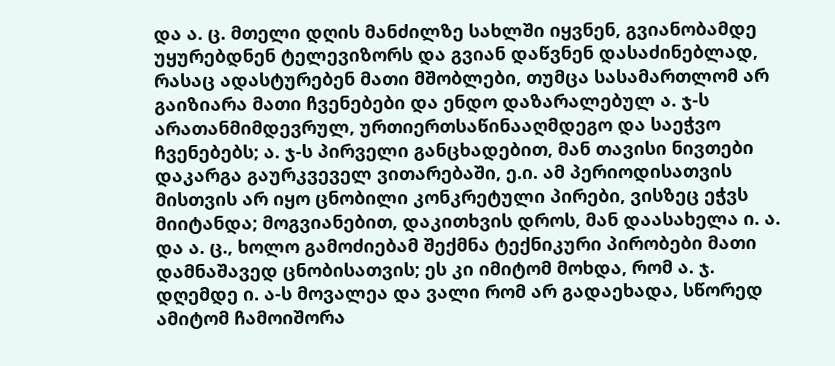და ა. ც. მთელი დღის მანძილზე სახლში იყვნენ, გვიანობამდე უყურებდნენ ტელევიზორს და გვიან დაწვნენ დასაძინებლად, რასაც ადასტურებენ მათი მშობლები, თუმცა სასამართლომ არ გაიზიარა მათი ჩვენებები და ენდო დაზარალებულ ა. ჯ-ს არათანმიმდევრულ, ურთიერთსაწინააღმდეგო და საეჭვო ჩვენებებს; ა. ჯ-ს პირველი განცხადებით, მან თავისი ნივთები დაკარგა გაურკვეველ ვითარებაში, ე.ი. ამ პერიოდისათვის მისთვის არ იყო ცნობილი კონკრეტული პირები, ვისზეც ეჭვს მიიტანდა; მოგვიანებით, დაკითხვის დროს, მან დაასახელა ი. ა. და ა. ც., ხოლო გამოძიებამ შექმნა ტექნიკური პირობები მათი დამნაშავედ ცნობისათვის; ეს კი იმიტომ მოხდა, რომ ა. ჯ. დღემდე ი. ა-ს მოვალეა და ვალი რომ არ გადაეხადა, სწორედ ამიტომ ჩამოიშორა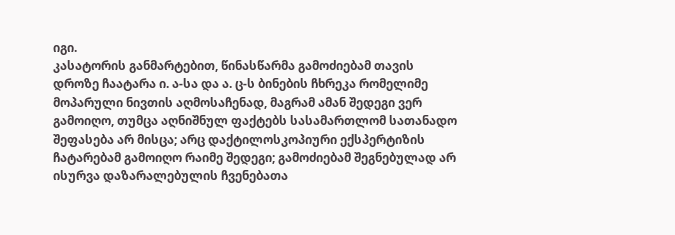იგი.
კასატორის განმარტებით, წინასწარმა გამოძიებამ თავის დროზე ჩაატარა ი. ა-სა და ა. ც-ს ბინების ჩხრეკა რომელიმე მოპარული ნივთის აღმოსაჩენად, მაგრამ ამან შედეგი ვერ გამოიღო, თუმცა აღნიშნულ ფაქტებს სასამართლომ სათანადო შეფასება არ მისცა; არც დაქტილოსკოპიური ექსპერტიზის ჩატარებამ გამოიღო რაიმე შედეგი; გამოძიებამ შეგნებულად არ ისურვა დაზარალებულის ჩვენებათა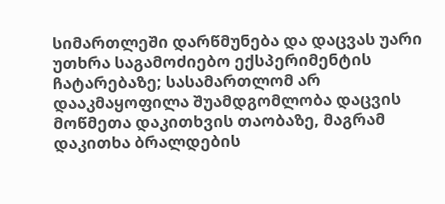სიმართლეში დარწმუნება და დაცვას უარი უთხრა საგამოძიებო ექსპერიმენტის ჩატარებაზე; სასამართლომ არ დააკმაყოფილა შუამდგომლობა დაცვის მოწმეთა დაკითხვის თაობაზე, მაგრამ დაკითხა ბრალდების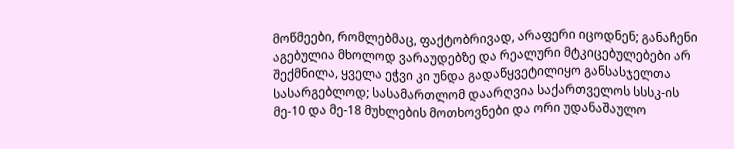მოწმეები, რომლებმაც, ფაქტობრივად, არაფერი იცოდნენ; განაჩენი აგებულია მხოლოდ ვარაუდებზე და რეალური მტკიცებულებები არ შექმნილა, ყველა ეჭვი კი უნდა გადაწყვეტილიყო განსასჯელთა სასარგებლოდ; სასამართლომ დაარღვია საქართველოს სსსკ-ის მე-10 და მე-18 მუხლების მოთხოვნები და ორი უდანაშაულო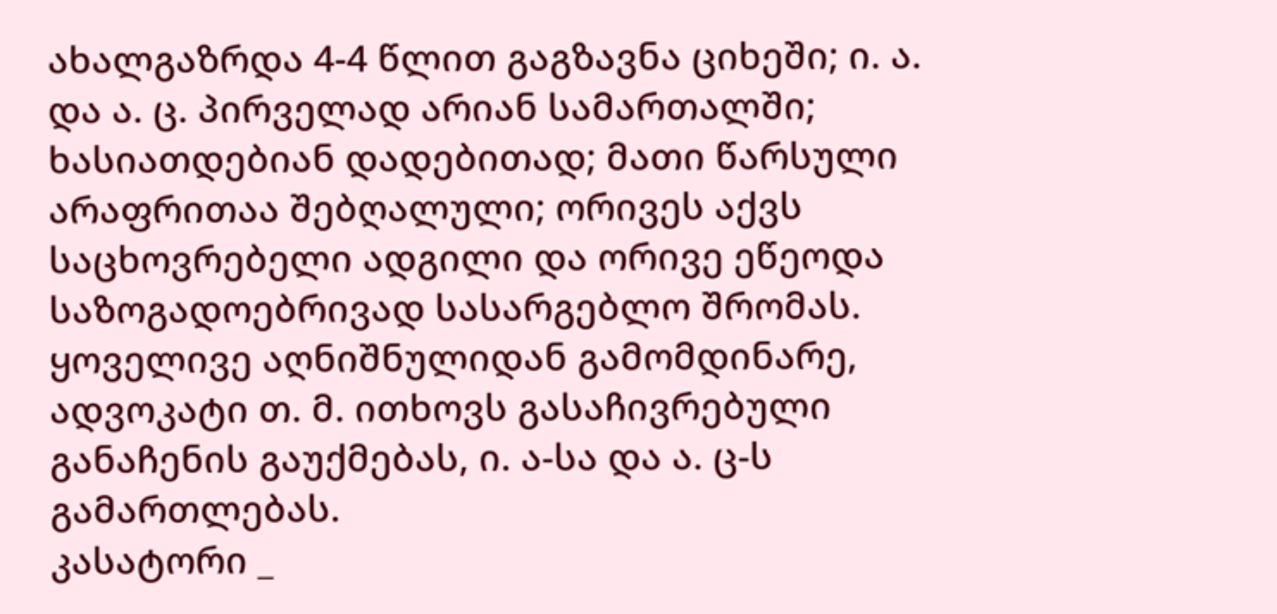ახალგაზრდა 4-4 წლით გაგზავნა ციხეში; ი. ა. და ა. ც. პირველად არიან სამართალში; ხასიათდებიან დადებითად; მათი წარსული არაფრითაა შებღალული; ორივეს აქვს საცხოვრებელი ადგილი და ორივე ეწეოდა საზოგადოებრივად სასარგებლო შრომას.
ყოველივე აღნიშნულიდან გამომდინარე, ადვოკატი თ. მ. ითხოვს გასაჩივრებული განაჩენის გაუქმებას, ი. ა-სა და ა. ც-ს გამართლებას.
კასატორი _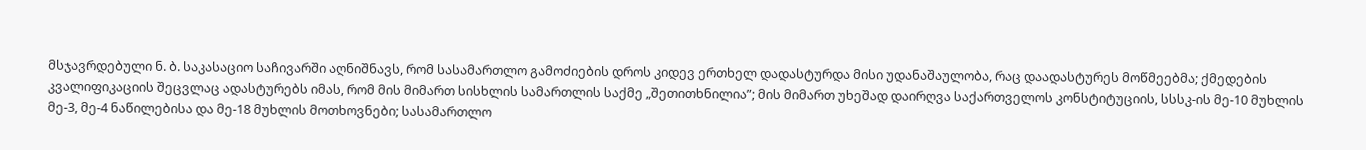მსჯავრდებული ნ. ბ. საკასაციო საჩივარში აღნიშნავს, რომ სასამართლო გამოძიების დროს კიდევ ერთხელ დადასტურდა მისი უდანაშაულობა, რაც დაადასტურეს მოწმეებმა; ქმედების კვალიფიკაციის შეცვლაც ადასტურებს იმას, რომ მის მიმართ სისხლის სამართლის საქმე „შეთითხნილია”; მის მიმართ უხეშად დაირღვა საქართველოს კონსტიტუციის, სსსკ-ის მე-10 მუხლის მე-3, მე-4 ნაწილებისა და მე-18 მუხლის მოთხოვნები; სასამართლო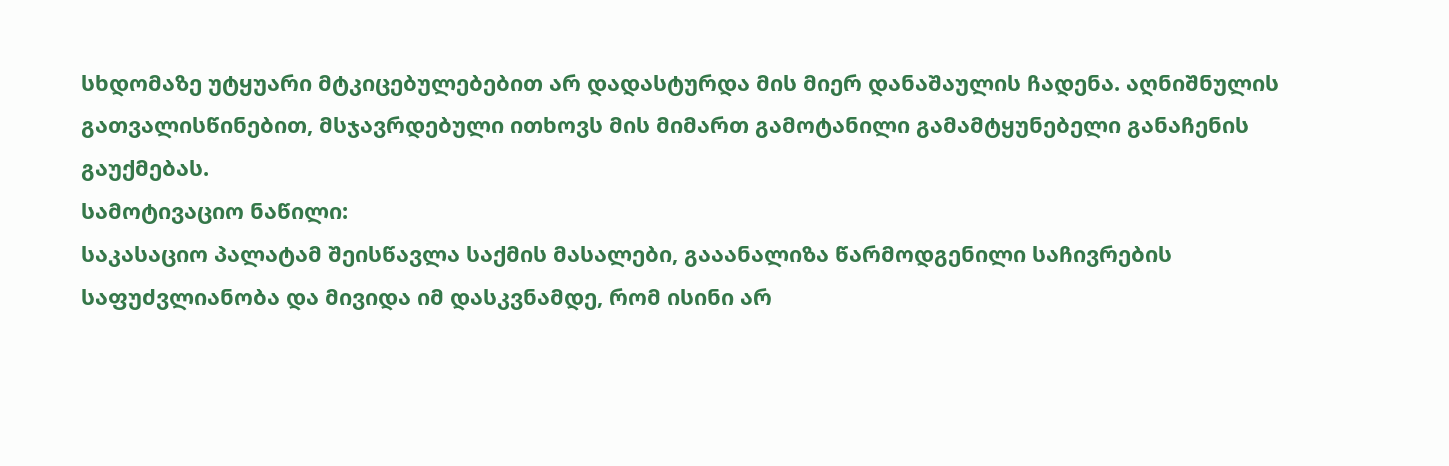სხდომაზე უტყუარი მტკიცებულებებით არ დადასტურდა მის მიერ დანაშაულის ჩადენა. აღნიშნულის გათვალისწინებით, მსჯავრდებული ითხოვს მის მიმართ გამოტანილი გამამტყუნებელი განაჩენის გაუქმებას.
სამოტივაციო ნაწილი:
საკასაციო პალატამ შეისწავლა საქმის მასალები, გააანალიზა წარმოდგენილი საჩივრების საფუძვლიანობა და მივიდა იმ დასკვნამდე, რომ ისინი არ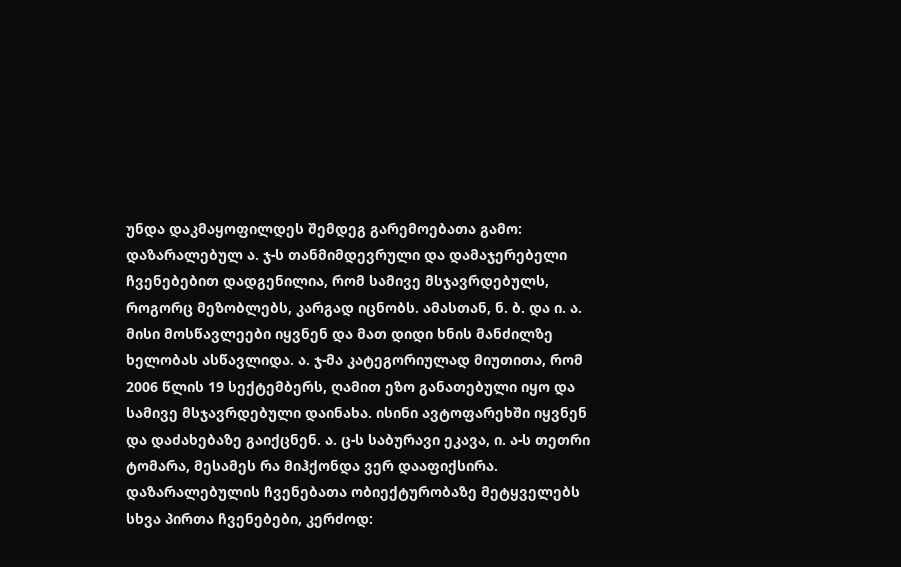უნდა დაკმაყოფილდეს შემდეგ გარემოებათა გამო:
დაზარალებულ ა. ჯ-ს თანმიმდევრული და დამაჯერებელი ჩვენებებით დადგენილია, რომ სამივე მსჯავრდებულს, როგორც მეზობლებს, კარგად იცნობს. ამასთან, ნ. ბ. და ი. ა. მისი მოსწავლეები იყვნენ და მათ დიდი ხნის მანძილზე ხელობას ასწავლიდა. ა. ჯ-მა კატეგორიულად მიუთითა, რომ 2006 წლის 19 სექტემბერს, ღამით ეზო განათებული იყო და სამივე მსჯავრდებული დაინახა. ისინი ავტოფარეხში იყვნენ და დაძახებაზე გაიქცნენ. ა. ც-ს საბურავი ეკავა, ი. ა-ს თეთრი ტომარა, მესამეს რა მიჰქონდა ვერ დააფიქსირა.
დაზარალებულის ჩვენებათა ობიექტურობაზე მეტყველებს სხვა პირთა ჩვენებები, კერძოდ: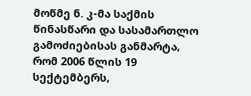მოწმე ნ. კ-მა საქმის წინასწარი და სასამართლო გამოძიებისას განმარტა, რომ 2006 წლის 19 სექტემბერს,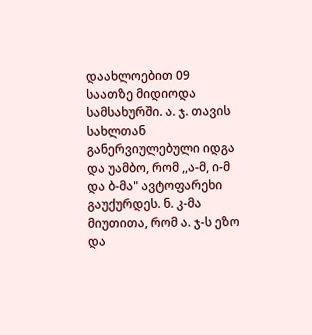დაახლოებით 09 საათზე მიდიოდა სამსახურში. ა. ჯ. თავის სახლთან განერვიულებული იდგა და უამბო, რომ ,,ა-მ, ი-მ და ბ-მა" ავტოფარეხი გაუქურდეს. ნ. კ-მა მიუთითა, რომ ა. ჯ-ს ეზო და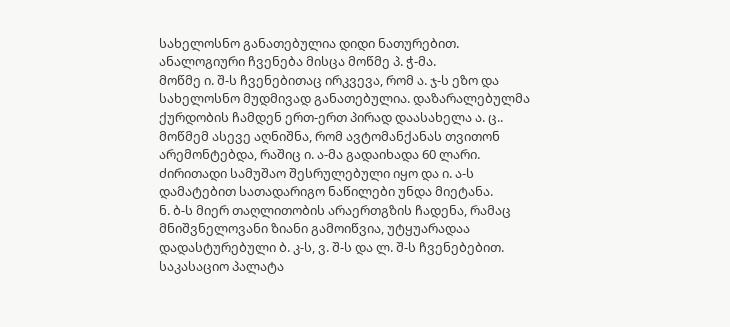სახელოსნო განათებულია დიდი ნათურებით.
ანალოგიური ჩვენება მისცა მოწმე პ. ჭ-მა.
მოწმე ი. შ-ს ჩვენებითაც ირკვევა, რომ ა. ჯ-ს ეზო და სახელოსნო მუდმივად განათებულია. დაზარალებულმა ქურდობის ჩამდენ ერთ-ერთ პირად დაასახელა ა. ც.. მოწმემ ასევე აღნიშნა, რომ ავტომანქანას თვითონ არემონტებდა, რაშიც ი. ა-მა გადაიხადა 60 ლარი. ძირითადი სამუშაო შესრულებული იყო და ი. ა-ს დამატებით სათადარიგო ნაწილები უნდა მიეტანა.
ნ. ბ-ს მიერ თაღლითობის არაერთგზის ჩადენა, რამაც მნიშვნელოვანი ზიანი გამოიწვია, უტყუარადაა დადასტურებული ბ. კ-ს, ვ. შ-ს და ლ. შ-ს ჩვენებებით.
საკასაციო პალატა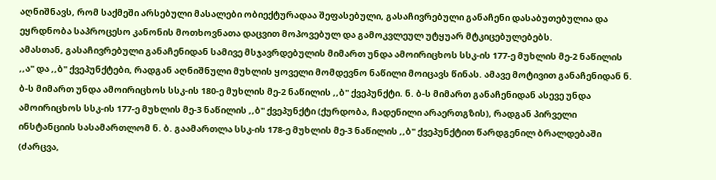აღნიშნავს, რომ საქმეში არსებული მასალები ობიექტურადაა შეფასებული, გასაჩივრებული განაჩენი დასაბუთებულია და ეყრდნობა საპროცესო კანონის მოთხოვნათა დაცვით მოპოვებულ და გამოკვლეულ უტყუარ მტკიცებულებებს.
ამასთან, გასაჩივრებული განაჩენიდან სამივე მსჯავრდებულის მიმართ უნდა ამოირიცხოს სსკ-ის 177-ე მუხლის მე-2 ნაწილის ,,ა" და ,,ბ" ქვეპუნქტები, რადგან აღნიშნული მუხლის ყოველი მომდევნო ნაწილი მოიცავს წინას. ამავე მოტივით განაჩენიდან ნ. ბ-ს მიმართ უნდა ამოირიცხოს სსკ-ის 180-ე მუხლის მე-2 ნაწილის ,,ბ" ქვეპუნქტი. ნ. ბ-ს მიმართ განაჩენიდან ასევე უნდა ამოირიცხოს სსკ-ის 177-ე მუხლის მე-3 ნაწილის ,,ბ" ქვეპუნქტი (ქურდობა, ჩადენილი არაერთგზის), რადგან პირველი ინსტანციის სასამართლომ ნ. ბ. გაამართლა სსკ-ის 178-ე მუხლის მე-3 ნაწილის ,,ბ" ქვეპუნქტით წარდგენილ ბრალდებაში (ძარცვა,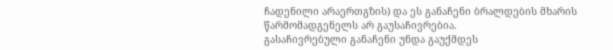ჩადენილი არაერთგზის) და ეს განაჩენი ბრალდების მხარის წარმომადგენელს არ გაუსაჩივრებია.
გასაჩივრებული განაჩენი უნდა გაუქმდეს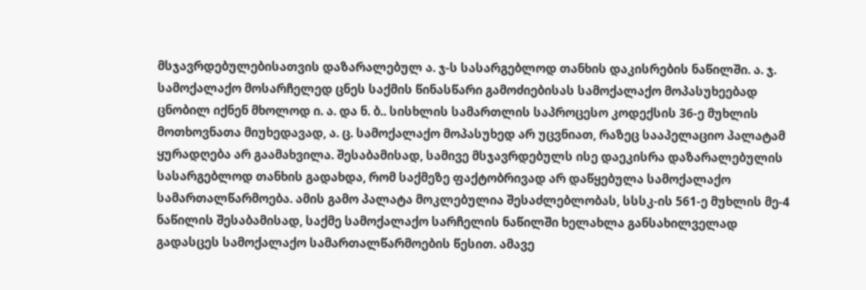მსჯავრდებულებისათვის დაზარალებულ ა. ჯ-ს სასარგებლოდ თანხის დაკისრების ნაწილში. ა. ჯ. სამოქალაქო მოსარჩელედ ცნეს საქმის წინასწარი გამოძიებისას სამოქალაქო მოპასუხეებად ცნობილ იქნენ მხოლოდ ი. ა. და ნ. ბ.. სისხლის სამართლის საპროცესო კოდექსის 36-ე მუხლის მოთხოვნათა მიუხედავად, ა. ც. სამოქალაქო მოპასუხედ არ უცვნიათ, რაზეც სააპელაციო პალატამ ყურადღება არ გაამახვილა. შესაბამისად, სამივე მსჯავრდებულს ისე დაეკისრა დაზარალებულის სასარგებლოდ თანხის გადახდა, რომ საქმეზე ფაქტობრივად არ დაწყებულა სამოქალაქო სამართალწარმოება. ამის გამო პალატა მოკლებულია შესაძლებლობას, სსსკ-ის 561-ე მუხლის მე-4 ნაწილის შესაბამისად, საქმე სამოქალაქო სარჩელის ნაწილში ხელახლა განსახილველად გადასცეს სამოქალაქო სამართალწარმოების წესით. ამავე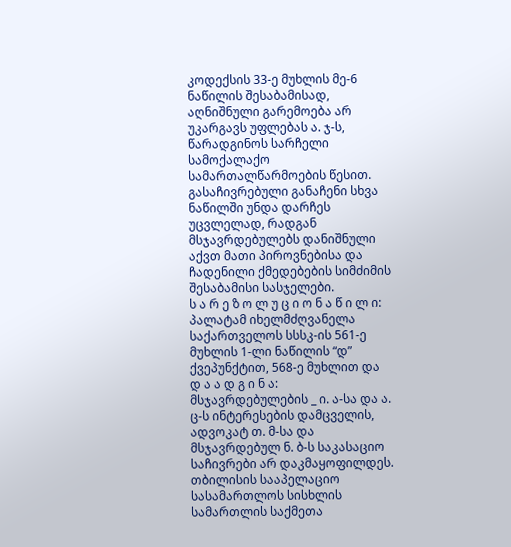კოდექსის 33-ე მუხლის მე-6 ნაწილის შესაბამისად, აღნიშნული გარემოება არ უკარგავს უფლებას ა. ჯ-ს, წარადგინოს სარჩელი სამოქალაქო სამართალწარმოების წესით.
გასაჩივრებული განაჩენი სხვა ნაწილში უნდა დარჩეს უცვლელად, რადგან მსჯავრდებულებს დანიშნული აქვთ მათი პიროვნებისა და ჩადენილი ქმედებების სიმძიმის შესაბამისი სასჯელები.
ს ა რ ე ზ ო ლ უ ც ი ო ნ ა წ ი ლ ი:
პალატამ იხელმძღვანელა საქართველოს სსსკ-ის 561-ე მუხლის 1-ლი ნაწილის “დ” ქვეპუნქტით, 568-ე მუხლით და
დ ა ა დ გ ი ნ ა:
მსჯავრდებულების _ ი. ა-სა და ა. ც-ს ინტერესების დამცველის, ადვოკატ თ. მ-სა და მსჯავრდებულ ნ. ბ-ს საკასაციო საჩივრები არ დაკმაყოფილდეს.
თბილისის სააპელაციო სასამართლოს სისხლის სამართლის საქმეთა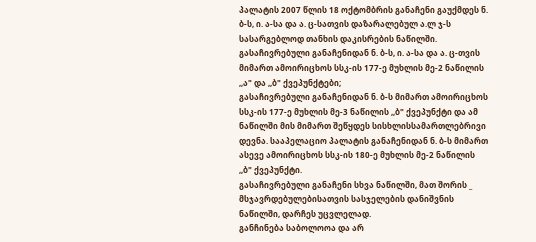პალატის 2007 წლის 18 ოქტომბრის განაჩენი გაუქმდეს ნ. ბ-ს, ი. ა-სა და ა. ც-სათვის დაზარალებულ ა.ლ ჯ-ს სასარგებლოდ თანხის დაკისრების ნაწილში.
გასაჩივრებული განაჩენიდან ნ. ბ-ს, ი. ა-სა და ა. ც-თვის მიმართ ამოირიცხოს სსკ-ის 177-ე მუხლის მე-2 ნაწილის ,,ა" და ,,ბ" ქვეპუნქტები;
გასაჩივრებული განაჩენიდან ნ. ბ-ს მიმართ ამოირიცხოს სსკ-ის 177-ე მუხლის მე-3 ნაწილის ,,ბ" ქვეპუნქტი და ამ ნაწილში მის მიმართ შეწყდეს სისხლისსამართლებრივი დევნა. სააპელაციო პალატის განაჩენიდან ნ. ბ-ს მიმართ ასევე ამოირიცხოს სსკ-ის 180-ე მუხლის მე-2 ნაწილის ,,ბ" ქვეპუნქტი.
გასაჩივრებული განაჩენი სხვა ნაწილში, მათ შორის _ მსჯავრდებულებისათვის სასჯელების დანიშვნის ნაწილში, დარჩეს უცვლელად.
განჩინება საბოლოოა და არ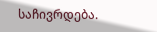საჩივრდება.